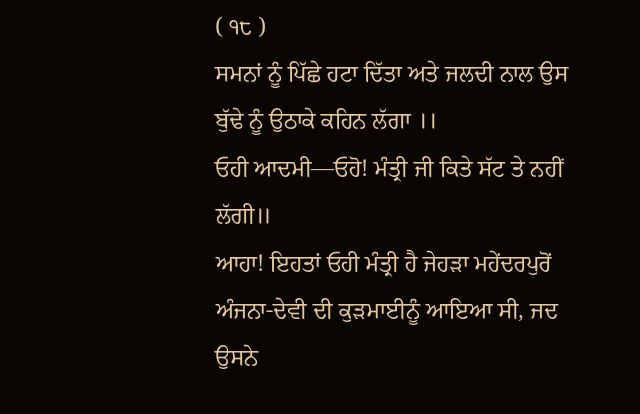( ੧੮ )
ਸਮਨਾਂ ਨੂੰ ਪਿੱਛੇ ਹਟਾ ਦਿੱਤਾ ਅਤੇ ਜਲਦੀ ਨਾਲ ਉਸ ਬੁੱਢੇ ਨੂੰ ਉਠਾਕੇ ਕਹਿਨ ਲੱਗਾ ।।
ਓਹੀ ਆਦਮੀ—ਓਹੋ! ਮੰਤ੍ਰੀ ਜੀ ਕਿਤੇ ਸੱਟ ਤੇ ਨਹੀਂ ਲੱਗੀ॥
ਆਹਾ! ਇਹਤਾਂ ਓਹੀ ਮੰਤ੍ਰੀ ਹੈ ਜੇਹੜਾ ਮਹੇਂਦਰਪੁਰੋਂ ਅੰਜਨਾ-ਦੇਵੀ ਦੀ ਕੁੜਮਾਈਨੂੰ ਆਇਆ ਸੀ, ਜਦ ਉਸਨੇ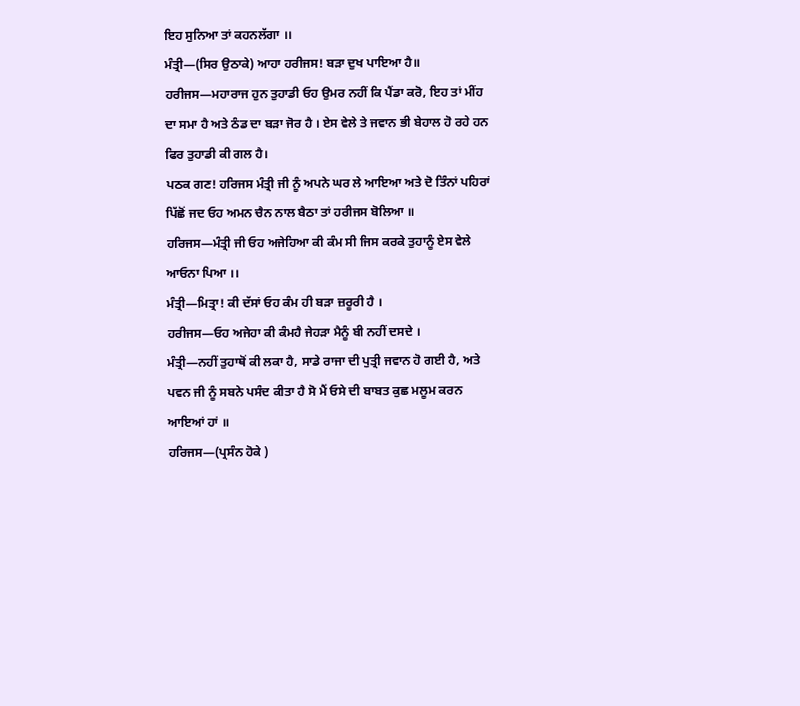ਇਹ ਸੁਨਿਆ ਤਾਂ ਕਹਨਲੱਗਾ ।।
ਮੰਤ੍ਰੀ—(ਸਿਰ ਉਠਾਕੇ) ਆਹਾ ਹਰੀਜਸ! ਬੜਾ ਦੁਖ ਪਾਇਆ ਹੈ॥
ਹਰੀਜਸ—ਮਹਾਰਾਜ ਹੁਨ ਤੁਹਾਡੀ ਓਹ ਉਮਰ ਨਹੀਂ ਕਿ ਪੈਂਡਾ ਕਰੋ, ਇਹ ਤਾਂ ਮੀਂਹ ਦਾ ਸਮਾ ਹੈ ਅਤੇ ਠੰਡ ਦਾ ਬੜਾ ਜੋਰ ਹੈ । ਏਸ ਵੇਲੇ ਤੇ ਜਵਾਨ ਭੀ ਬੇਹਾਲ ਹੋ ਰਹੇ ਹਨ ਫਿਰ ਤੁਹਾਡੀ ਕੀ ਗਲ ਹੈ।
ਪਠਕ ਗਣ! ਹਰਿਜਸ ਮੰਤ੍ਰੀ ਜੀ ਨੂੰ ਅਪਨੇ ਘਰ ਲੇ ਆਇਆ ਅਤੇ ਦੋ ਤਿੰਨਾਂ ਪਹਿਰਾਂ ਪਿੱਛੋਂ ਜਦ ਓਹ ਅਮਨ ਚੈਨ ਨਾਲ ਬੈਠਾ ਤਾਂ ਹਰੀਜਸ ਬੋਲਿਆ ॥
ਹਰਿਜਸ—ਮੰਤ੍ਰੀ ਜੀ ਓਹ ਅਜੇਹਿਆ ਕੀ ਕੰਮ ਸੀ ਜਿਸ ਕਰਕੇ ਤੁਹਾਨੂੰ ਏਸ ਵੇਲੇ ਆਓਨਾ ਪਿਆ ।।
ਮੰਤ੍ਰੀ—ਮਿਤ੍ਰਾ! ਕੀ ਦੱਸਾਂ ਓਹ ਕੰਮ ਹੀ ਬੜਾ ਜ਼ਰੂਰੀ ਹੈ ।
ਹਰੀਜਸ—ਓਹ ਅਜੇਹਾ ਕੀ ਕੰਮਹੈ ਜੇਹੜਾ ਮੈਨੂੰ ਬੀ ਨਹੀਂ ਦਸਦੇ ।
ਮੰਤ੍ਰੀ—ਨਹੀਂ ਤੁਹਾਥੋਂ ਕੀ ਲਕਾ ਹੈ, ਸਾਡੇ ਰਾਜਾ ਦੀ ਪੁਤ੍ਰੀ ਜਵਾਨ ਹੋ ਗਈ ਹੈ, ਅਤੇ ਪਵਨ ਜੀ ਨੂੰ ਸਬਨੇ ਪਸੰਦ ਕੀਤਾ ਹੈ ਸੋ ਮੈਂ ਓਸੇ ਦੀ ਬਾਬਤ ਕੁਛ ਮਲੂਮ ਕਰਨ ਆਇਆਂ ਹਾਂ ॥
ਹਰਿਜਸ—(ਪ੍ਰਸੰਨ ਹੋਕੇ )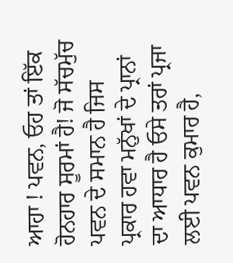ਆਹਾ ! ਪਵਨ, ਓਹ ਤਾਂ ਇੱਕ ਹੋਨਹਾਰ ਸੂਰਮਾਂ ਹੈ! ਜੋ ਸੱਚਮੁੱਚ ਪਵਨ ਦੇ ਸਮਾਨ ਹੈ ਜਿਸ ਪ੍ਰਕਾਰ ਹਵਾ ਮਨੁੱਖਾਂ ਦੇ ਪ੍ਰਾਨਾਂ ਦਾ ਆਧਾਰ ਹੈ ਓਸੇ ਤਰਾਂ ਪ੍ਰਜਾ ਲਈ ਪਵਨ ਕੁਮਾਰ ਹੈ,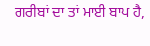ਗਰੀਬਾਂ ਦਾ ਤਾਂ ਮਾਈ ਬਾਪ ਹੈ,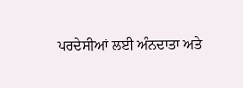ਪਰਦੇਸੀਆਂ ਲਈ ਅੰਨਦਾਤਾ ਅਤੇ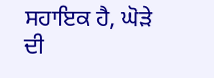ਸਹਾਇਕ ਹੈ, ਘੋੜੇ ਦੀ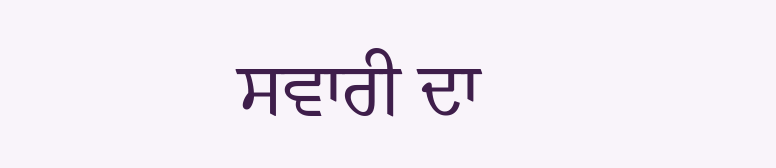ਸਵਾਰੀ ਦਾ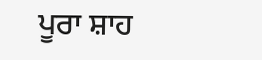ਪੂਰਾ ਸ਼ਾਹ